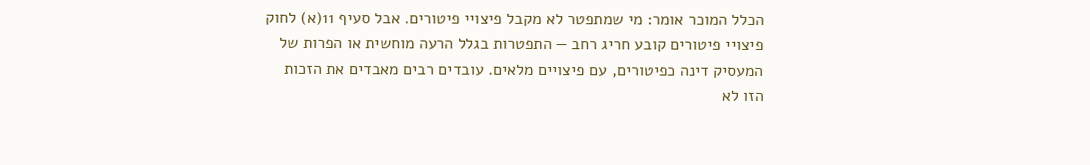הכלל המוכר אומר: מי שמתפטר לא מקבל פיצויי פיטורים. אבל סעיף 11(א) לחוק פיצויי פיטורים קובע חריג רחב — התפטרות בגלל הרעה מוחשית או הפרות של המעסיק דינה כפיטורים, עם פיצויים מלאים. עובדים רבים מאבדים את הזכות הזו לא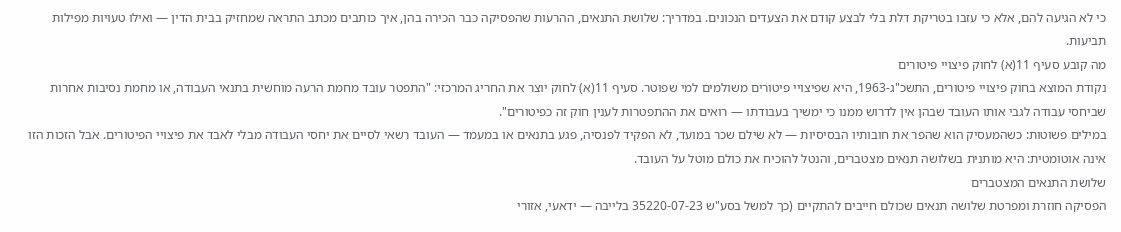כי לא הגיעה להם, אלא כי עזבו בטריקת דלת בלי לבצע קודם את הצעדים הנכונים. במדריך: שלושת התנאים, ההרעות שהפסיקה כבר הכירה בהן, איך כותבים מכתב התראה שמחזיק בבית הדין — ואילו טעויות מפילות תביעות.
מה קובע סעיף 11(א) לחוק פיצויי פיטורים
נקודת המוצא בחוק פיצויי פיטורים, התשכ"ג-1963, היא שפיצויי פיטורים משולמים למי שפוטר. סעיף 11(א) לחוק יוצר את החריג המרכזי: "התפטר עובד מחמת הרעה מוחשית בתנאי העבודה, או מחמת נסיבות אחרות שביחסי עבודה לגבי אותו העובד שבהן אין לדרוש ממנו כי ימשיך בעבודתו — רואים את ההתפטרות לענין חוק זה כפיטורים".
במילים פשוטות: כשהמעסיק הוא שהפר את חובותיו הבסיסיות — לא שילם שכר במועד, לא הפקיד לפנסיה, פגע בתנאים או במעמד — העובד רשאי לסיים את יחסי העבודה מבלי לאבד את פיצויי הפיטורים. אבל הזכות הזו אינה אוטומטית: היא מותנית בשלושה תנאים מצטברים, והנטל להוכיח את כולם מוטל על העובד.
שלושת התנאים המצטברים
הפסיקה חוזרת ומפרטת שלושה תנאים שכולם חייבים להתקיים (כך למשל בסע"ש 35220-07-23 בלייבה — ידאעי, אזורי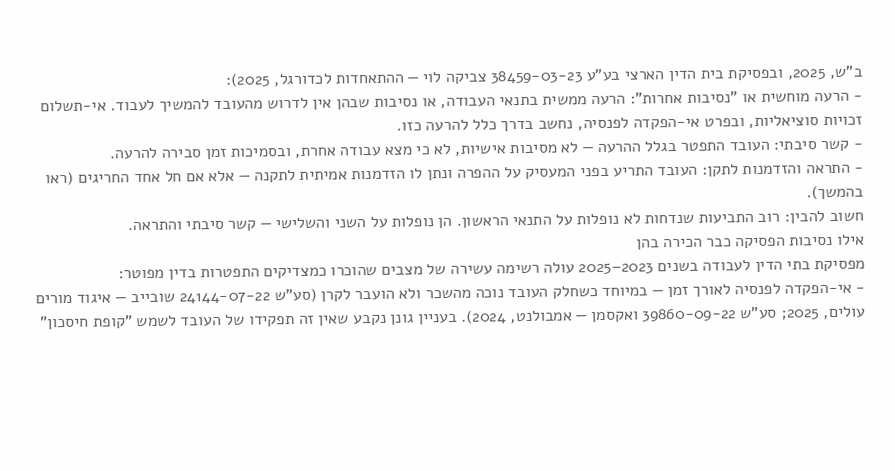ב"ש, 2025, ובפסיקת בית הדין הארצי בע"ע 38459-03-23 צביקה לוי — ההתאחדות לכדורגל, 2025):
- הרעה מוחשית או "נסיבות אחרות": הרעה ממשית בתנאי העבודה, או נסיבות שבהן אין לדרוש מהעובד להמשיך לעבוד. אי-תשלום זכויות סוציאליות, ובפרט אי-הפקדה לפנסיה, נחשב בדרך כלל להרעה כזו.
- קשר סיבתי: העובד התפטר בגלל ההרעה — לא מסיבות אישיות, לא כי מצא עבודה אחרת, ובסמיכות זמן סבירה להרעה.
- התראה והזדמנות לתקן: העובד התריע בפני המעסיק על ההפרה ונתן לו הזדמנות אמיתית לתקנה — אלא אם חל אחד החריגים (ראו בהמשך).
חשוב להבין: רוב התביעות שנדחות לא נופלות על התנאי הראשון. הן נופלות על השני והשלישי — קשר סיבתי והתראה.
אילו נסיבות הפסיקה כבר הכירה בהן
מפסיקת בתי הדין לעבודה בשנים 2023–2025 עולה רשימה עשירה של מצבים שהוכרו כמצדיקים התפטרות בדין מפוטר:
- אי-הפקדה לפנסיה לאורך זמן — במיוחד כשחלק העובד נוכה מהשכר ולא הועבר לקרן (סע"ש 24144-07-22 שובייב — איגוד מורים עולים, 2025; סע"ש 39860-09-22 ואקסמן — אמבולנט, 2024). בעניין גונן נקבע שאין זה תפקידו של העובד לשמש "קופת חיסכון"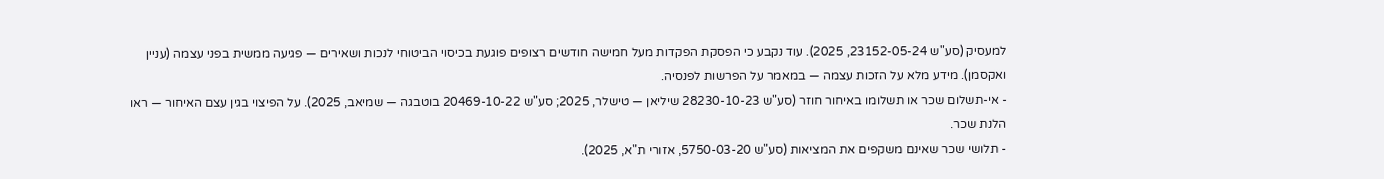למעסיק (סע"ש 23152-05-24, 2025). עוד נקבע כי הפסקת הפקדות מעל חמישה חודשים רצופים פוגעת בכיסוי הביטוחי לנכות ושאירים — פגיעה ממשית בפני עצמה (עניין ואקסמן). מידע מלא על הזכות עצמה — במאמר על הפרשות לפנסיה.
- אי-תשלום שכר או תשלומו באיחור חוזר (סע"ש 28230-10-23 שיליאן — טישלר, 2025; סע"ש 20469-10-22 בוטבגה — שמיאב, 2025). על הפיצוי בגין עצם האיחור — ראו הלנת שכר.
- תלושי שכר שאינם משקפים את המציאות (סע"ש 5750-03-20, אזורי ת"א, 2025).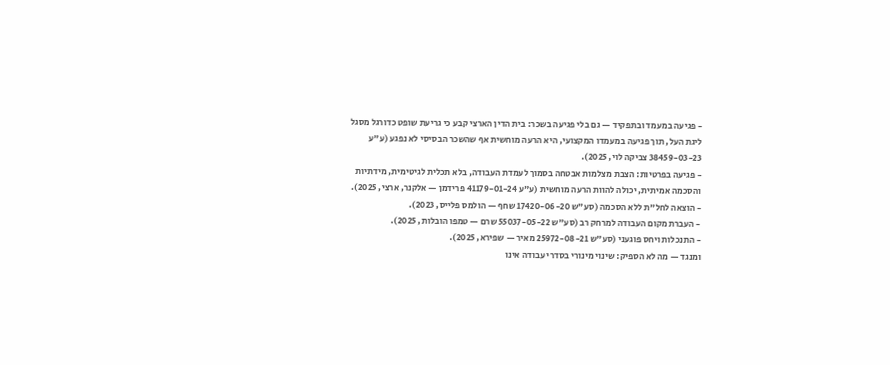- פגיעה במעמד ובתפקיד — גם בלי פגיעה בשכר: בית הדין הארצי קבע כי גריעת שופט כדורגל מסגל ליגת העל, תוך פגיעה במעמדו המקצועי, היא הרעה מוחשית אף שהשכר הבסיסי לא נפגע (ע"ע 38459-03-23 צביקה לוי, 2025).
- פגיעה בפרטיות: הצבת מצלמות אבטחה בסמוך לעמדת העבודה, בלא תכלית לגיטימית, מידתיות והסכמה אמיתית, יכולה להוות הרעה מוחשית (ע"ע 41179-01-24 פרידמן — אלקנר, ארצי, 2025).
- הוצאה לחל"ת ללא הסכמה (סע"ש 17420-06-20 שחף — הולמס פלייס, 2023).
- העברת מקום העבודה למרחק רב (סע"ש 55037-05-22 שרם — טמפו הובלות, 2025).
- התנכלות ויחס פוגעני (סע"ש 25972-08-21 מאיר — שפירא, 2025).
ומנגד — מה לא הספיק: שינוי מינורי בסדרי עבודה אינו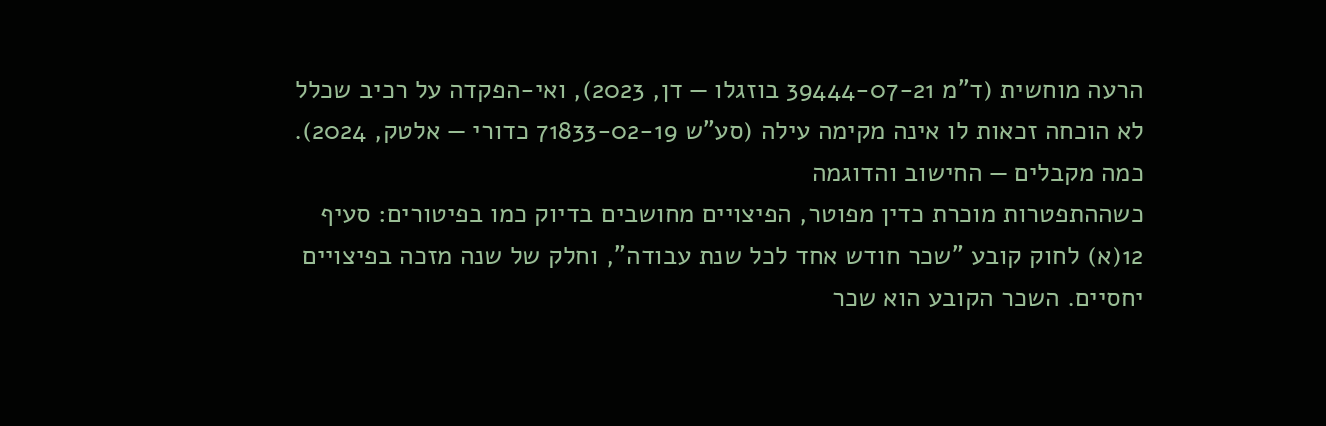הרעה מוחשית (ד"מ 39444-07-21 בוזגלו — דן, 2023), ואי-הפקדה על רכיב שכלל לא הוכחה זכאות לו אינה מקימה עילה (סע"ש 71833-02-19 כדורי — אלטק, 2024).
כמה מקבלים — החישוב והדוגמה
כשההתפטרות מוכרת כדין מפוטר, הפיצויים מחושבים בדיוק כמו בפיטורים: סעיף 12(א) לחוק קובע "שכר חודש אחד לכל שנת עבודה", וחלק של שנה מזכה בפיצויים יחסיים. השכר הקובע הוא שכר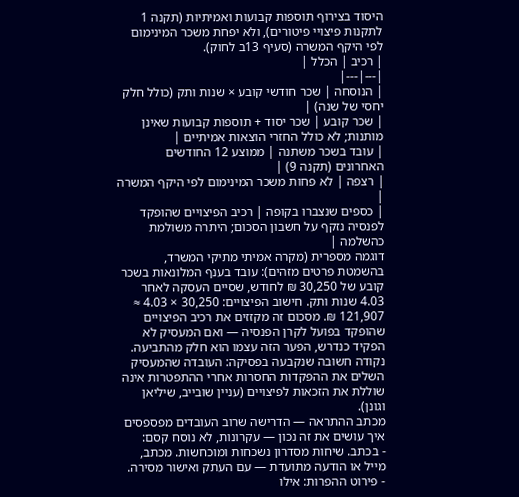היסוד בצירוף תוספות קבועות ואמיתיות (תקנה 1 לתקנות פיצויי פיטורים), ולא יפחת משכר המינימום לפי היקף המשרה (סעיף 13ב לחוק).
| רכיב | הכלל |
|---|---|
| הנוסחה | שכר חודשי קובע × שנות ותק (כולל חלק יחסי של שנה) |
| שכר קובע | שכר יסוד + תוספות קבועות שאינן מותנות; לא כולל החזרי הוצאות אמיתיים |
| עובד בשכר משתנה | ממוצע 12 החודשים האחרונים (תקנה 9) |
| רצפה | לא פחות משכר המינימום לפי היקף המשרה |
| כספים שנצברו בקופה | רכיב הפיצויים שהופקד לפנסיה נזקף על חשבון הסכום; היתרה משולמת כהשלמה |
דוגמה מספרית (מקרה אמיתי מתיקי המשרד, בהשמטת פרטים מזהים): עובד בענף המלונאות בשכר קובע של 30,250 ₪ לחודש, שסיים העסקה לאחר 4.03 שנות ותק. חישוב הפיצויים: 30,250 × 4.03 ≈ 121,907 ₪. מסכום זה מקזזים את רכיב הפיצויים שהופקד בפועל לקרן הפנסיה — ואם המעסיק לא הפקיד כנדרש, הפער הזה עצמו הוא חלק מהתביעה.
נקודה חשובה שנקבעה בפסיקה: העובדה שהמעסיק השלים את ההפקדות החסרות אחרי ההתפטרות אינה שוללת את הזכאות לפיצויים (עניין שובייב, שיליאן וגונן).
מכתב ההתראה — הדרישה שרוב העובדים מפספסים
איך עושים את זה נכון — עקרונות, לא נוסח קסם:
- בכתב. שיחות מסדרון נשכחות ומוכחשות. מכתב, מייל או הודעה מתועדת — עם העתק ואישור מסירה.
- פירוט ההפרות: אילו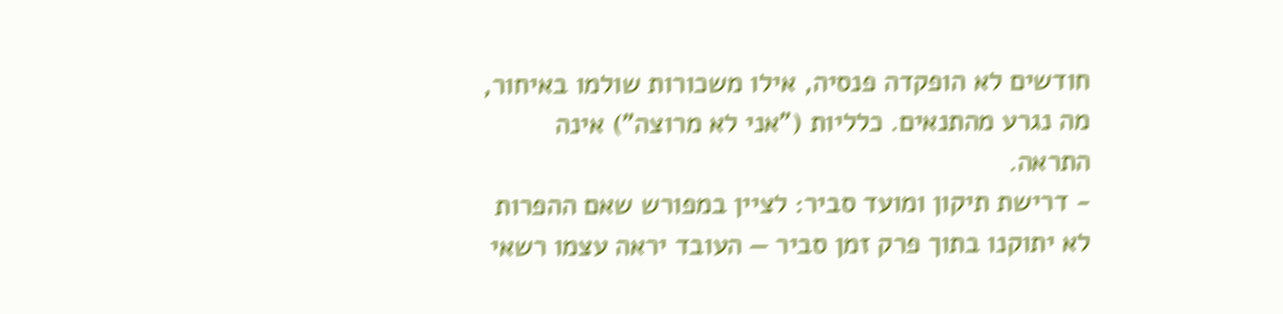חודשים לא הופקדה פנסיה, אילו משכורות שולמו באיחור, מה נגרע מהתנאים. כלליות ("אני לא מרוצה") אינה התראה.
- דרישת תיקון ומועד סביר: לציין במפורש שאם ההפרות לא יתוקנו בתוך פרק זמן סביר — העובד יראה עצמו רשאי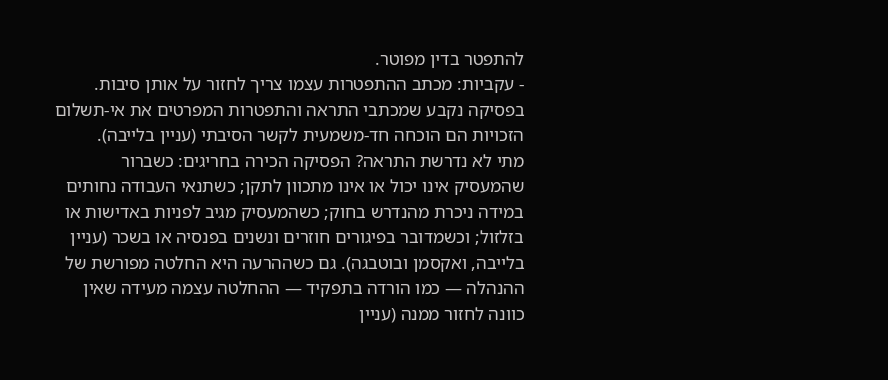להתפטר בדין מפוטר.
- עקביות: מכתב ההתפטרות עצמו צריך לחזור על אותן סיבות. בפסיקה נקבע שמכתבי התראה והתפטרות המפרטים את אי-תשלום הזכויות הם הוכחה חד-משמעית לקשר הסיבתי (עניין בלייבה).
מתי לא נדרשת התראה? הפסיקה הכירה בחריגים: כשברור שהמעסיק אינו יכול או אינו מתכוון לתקן; כשתנאי העבודה נחותים במידה ניכרת מהנדרש בחוק; כשהמעסיק מגיב לפניות באדישות או בזלזול; וכשמדובר בפיגורים חוזרים ונשנים בפנסיה או בשכר (עניין בלייבה, ואקסמן ובוטבגה). גם כשההרעה היא החלטה מפורשת של ההנהלה — כמו הורדה בתפקיד — ההחלטה עצמה מעידה שאין כוונה לחזור ממנה (עניין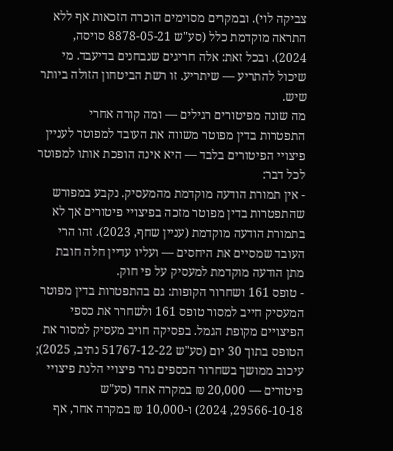צביקה לוי). ובמקרים מסוימים הוכרה הזכאות אף ללא התראה מוקדמת כלל (סע"ש 8878-05-21 סויסה, 2024). ובכל זאת: אלה חריגים שנבחנים בדיעבד. מי שיכול להתריע — שיתריע. זו רשת הביטחון הזולה ביותר שיש.
מה שונה מפיטורים רגילים — ומה קורה אחרי
התפטרות בדין מפוטר משווה את העובד למפוטר לעניין פיצויי הפיטורים בלבד — היא אינה הופכת אותו למפוטר לכל דבר:
- אין תמורת הודעה מוקדמת מהמעסיק. נקבע במפורש שהתפטרות בדין מפוטר מזכה בפיצויי פיטורים אך לא בתמורת הודעה מוקדמת (עניין שחף, 2023). זהו הרי העובד שמסיים את היחסים — ועליו עדיין חלה חובת מתן הודעה מוקדמת למעסיק על פי חוק.
- טופס 161 ושחרור הקופות: גם בהתפטרות בדין מפוטר המעסיק חייב למסור טופס 161 ולשחרר את כספי הפיצויים מקופת הגמל. בפסיקה חויב מעסיק למסור את הטופס בתוך 30 יום (סע"ש 51767-12-22 נתיב, 2025); עיכוב ממושך בשחרור הכספים גרר פיצויי הלנת פיצויי פיטורים — 20,000 ₪ במקרה אחד (סע"ש 29566-10-18, 2024) ו-10,000 ₪ במקרה אחר, אף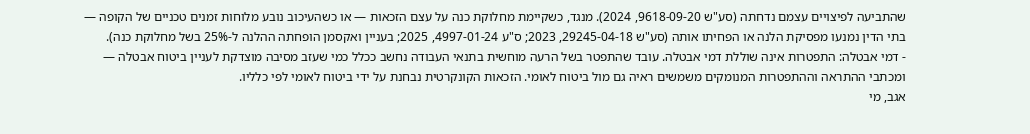שהתביעה לפיצויים עצמם נדחתה (סע"ש 9618-09-20, 2024). מנגד, כשקיימת מחלוקת כנה על עצם הזכאות — או כשהעיכוב נובע מלוחות זמנים טכניים של הקופה — בתי הדין נמנעו מפסיקת הלנה או הפחיתו אותה (סע"ש 29245-04-18, 2023; ס"ע 4997-01-24, 2025; בעניין ואקסמן הופחתה ההלנה ל-25% בשל מחלוקת כנה).
- דמי אבטלה: התפטרות אינה שוללת דמי אבטלה. עובד שהתפטר בשל הרעה מוחשית בתנאי העבודה נחשב ככלל כמי שעזב מסיבה מוצדקת לעניין ביטוח אבטלה — ומכתבי ההתראה וההתפטרות המנומקים משמשים ראיה גם מול ביטוח לאומי. הזכאות הקונקרטית נבחנת על ידי ביטוח לאומי לפי כלליו.
אגב, מי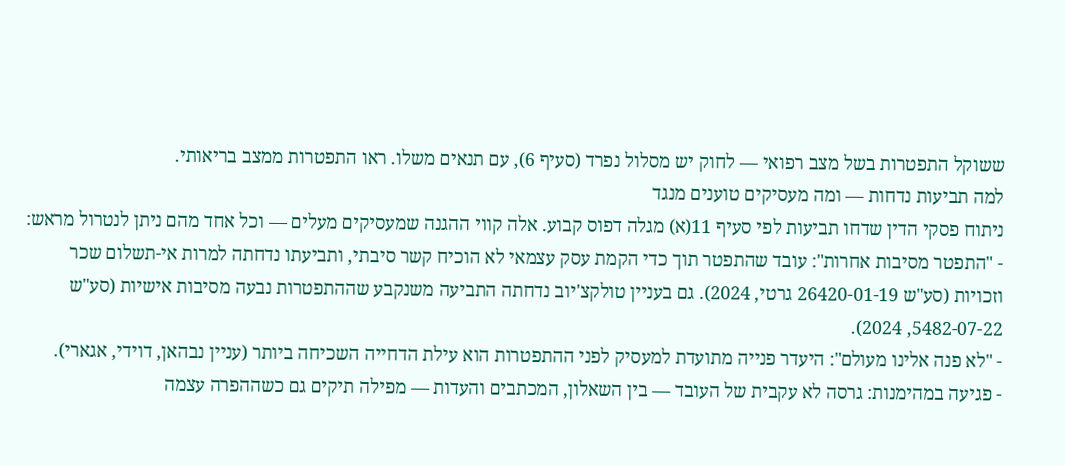ששוקל התפטרות בשל מצב רפואי — לחוק יש מסלול נפרד (סעיף 6), עם תנאים משלו. ראו התפטרות ממצב בריאותי.
למה תביעות נדחות — ומה מעסיקים טוענים מנגד
ניתוח פסקי הדין שדחו תביעות לפי סעיף 11(א) מגלה דפוס קבוע. אלה קווי ההגנה שמעסיקים מעלים — וכל אחד מהם ניתן לנטרול מראש:
- "התפטר מסיבות אחרות": עובד שהתפטר תוך כדי הקמת עסק עצמאי לא הוכיח קשר סיבתי, ותביעתו נדחתה למרות אי-תשלום שכר וזכויות (סע"ש 26420-01-19 גרטי, 2024). גם בעניין טולקצ'יוב נדחתה התביעה משנקבע שההתפטרות נבעה מסיבות אישיות (סע"ש 5482-07-22, 2024).
- "לא פנה אלינו מעולם": היעדר פנייה מתועדת למעסיק לפני ההתפטרות הוא עילת הדחייה השכיחה ביותר (עניין נבהאן, דוידי, אגארי).
- פגיעה במהימנות: גרסה לא עקבית של העובד — בין השאלון, המכתבים והעדות — מפילה תיקים גם כשההפרה עצמה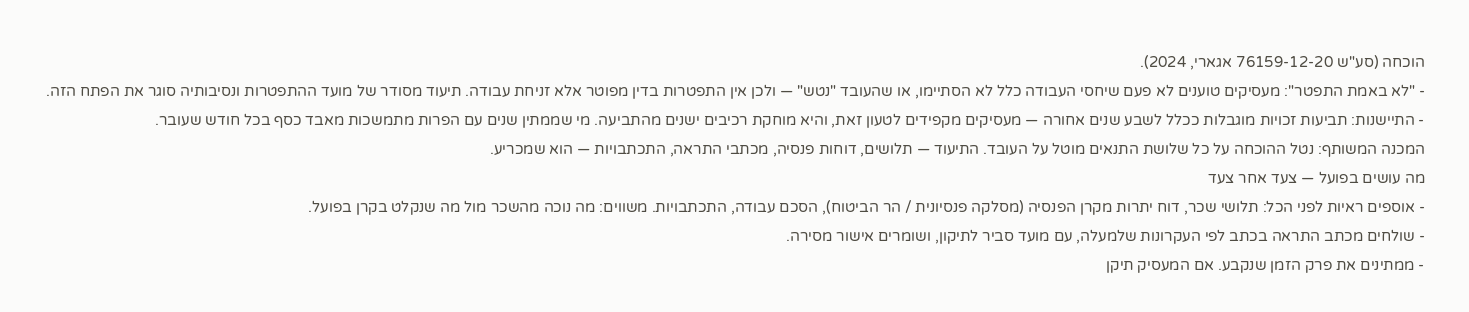הוכחה (סע"ש 76159-12-20 אגארי, 2024).
- "לא באמת התפטר": מעסיקים טוענים לא פעם שיחסי העבודה כלל לא הסתיימו, או שהעובד "נטש" — ולכן אין התפטרות בדין מפוטר אלא זניחת עבודה. תיעוד מסודר של מועד ההתפטרות ונסיבותיה סוגר את הפתח הזה.
- התיישנות: תביעות זכויות מוגבלות ככלל לשבע שנים אחורה — מעסיקים מקפידים לטעון זאת, והיא מוחקת רכיבים ישנים מהתביעה. מי שממתין שנים עם הפרות מתמשכות מאבד כסף בכל חודש שעובר.
המכנה המשותף: נטל ההוכחה על כל שלושת התנאים מוטל על העובד. התיעוד — תלושים, דוחות פנסיה, מכתבי התראה, התכתבויות — הוא שמכריע.
מה עושים בפועל — צעד אחר צעד
- אוספים ראיות לפני הכל: תלושי שכר, דוח יתרות מקרן הפנסיה (מסלקה פנסיונית / הר הביטוח), הסכם עבודה, התכתבויות. משווים: מה נוכה מהשכר מול מה שנקלט בקרן בפועל.
- שולחים מכתב התראה בכתב לפי העקרונות שלמעלה, עם מועד סביר לתיקון, ושומרים אישור מסירה.
- ממתינים את פרק הזמן שנקבע. אם המעסיק תיקן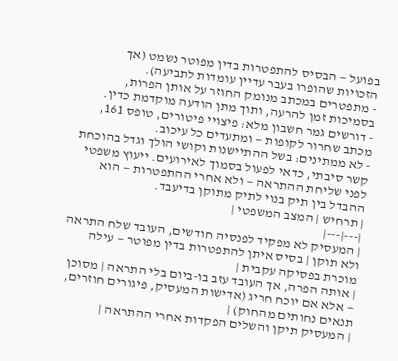בפועל — הבסיס להתפטרות בדין מפוטר נשמט (אך הזכויות שהופרו בעבר עדיין עומדות לתביעה).
- מתפטרים במכתב מנומק החוזר על אותן הפרות, בסמיכות זמן להרעה, ותוך מתן הודעה מוקדמת כדין.
- דורשים גמר חשבון מלא: פיצויי פיטורים, טופס 161, מכתב שחרור לקופות — ומתעדים כל עיכוב.
- לא ממתינים: בשל ההתיישנות וקושי הולך וגדל בהוכחת קשר סיבתי, כדאי לפעול בסמוך לאירועים. ייעוץ משפטי לפני שליחת ההתראה — ולא אחרי ההתפטרות — הוא ההבדל בין תיק בנוי לתיק מתוקן בדיעבד.
| תרחיש | המצב המשפטי |
|---|---|
| המעסיק לא מפקיד לפנסיה חודשים, העובד שלח התראה ולא תוקן | בסיס איתן להתפטרות בדין מפוטר — עילה מוכרת בפסיקה עקבית |
| אותה הפרה, אך העובד עזב בו-ביום בלי התראה | מסוכן — אלא אם יוכח חריג (אדישות המעסיק, פיגורים חוזרים, תנאים נחותים מהחוק) |
| המעסיק תיקן והשלים הפקדות אחרי ההתראה |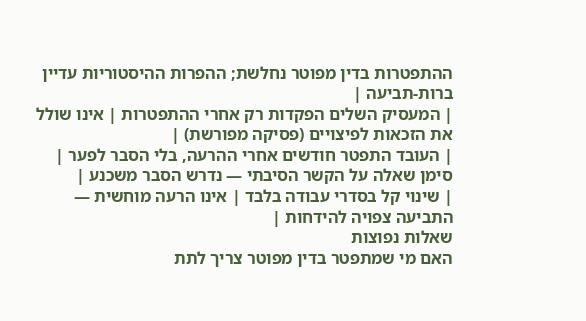ההתפטרות בדין מפוטר נחלשת; ההפרות ההיסטוריות עדיין ברות-תביעה |
| המעסיק השלים הפקדות רק אחרי ההתפטרות | אינו שולל את הזכאות לפיצויים (פסיקה מפורשת) |
| העובד התפטר חודשים אחרי ההרעה, בלי הסבר לפער | סימן שאלה על הקשר הסיבתי — נדרש הסבר משכנע |
| שינוי קל בסדרי עבודה בלבד | אינו הרעה מוחשית — התביעה צפויה להידחות |
שאלות נפוצות
האם מי שמתפטר בדין מפוטר צריך לתת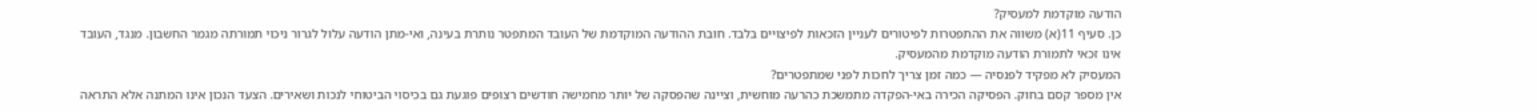הודעה מוקדמת למעסיק?
כן. סעיף 11(א) משווה את ההתפטרות לפיטורים לעניין הזכאות לפיצויים בלבד. חובת ההודעה המוקדמת של העובד המתפטר נותרת בעינה, ואי-מתן הודעה עלול לגרור ניכוי תמורתה מגמר החשבון. מנגד, העובד אינו זכאי לתמורת הודעה מוקדמת מהמעסיק.
המעסיק לא מפקיד לפנסיה — כמה זמן צריך לחכות לפני שמתפטרים?
אין מספר קסם בחוק. הפסיקה הכירה באי-הפקדה מתמשכת כהרעה מוחשית, וציינה שהפסקה של יותר מחמישה חודשים רצופים פוגעת גם בכיסוי הביטוחי לנכות ושאירים. הצעד הנכון אינו המתנה אלא התראה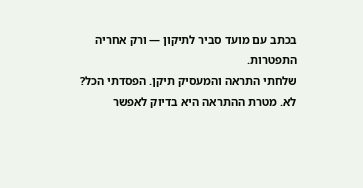בכתב עם מועד סביר לתיקון — ורק אחריה התפטרות.
שלחתי התראה והמעסיק תיקן. הפסדתי הכל?
לא. מטרת ההתראה היא בדיוק לאפשר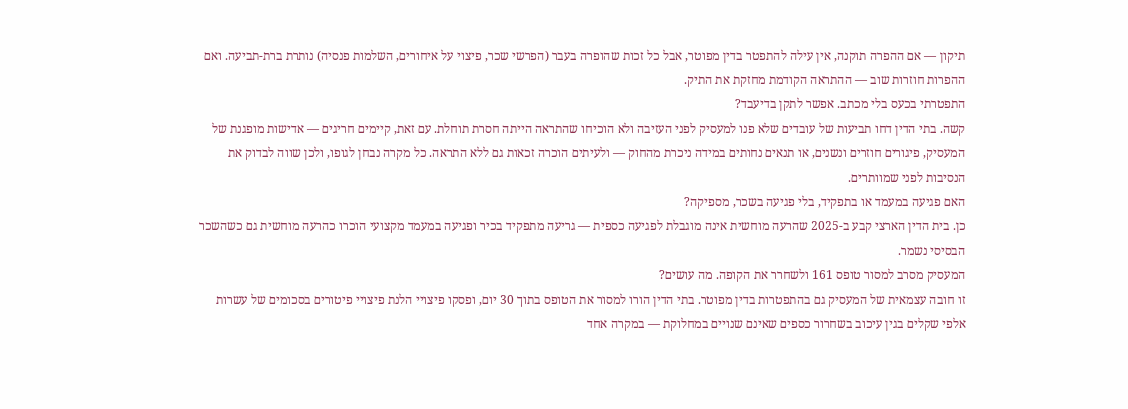תיקון — אם ההפרה תוקנה, אין עילה להתפטר בדין מפוטר, אבל כל זכות שהופרה בעבר (הפרשי שכר, פיצוי על איחורים, השלמות פנסיה) נותרת ברת-תביעה. ואם ההפרות חוזרות שוב — ההתראה הקודמת מחזקת את התיק.
התפטרתי בכעס בלי מכתב. אפשר לתקן בדיעבד?
קשה. בתי הדין דחו תביעות של עובדים שלא פנו למעסיק לפני העזיבה ולא הוכיחו שהתראה הייתה חסרת תוחלת. עם זאת, קיימים חריגים — אדישות מופגנת של המעסיק, פיגורים חוזרים ונשנים, או תנאים נחותים במידה ניכרת מהחוק — ולעיתים הוכרה זכאות גם ללא התראה. כל מקרה נבחן לגופו, ולכן שווה לבדוק את הנסיבות לפני שמוותרים.
האם פגיעה במעמד או בתפקיד, בלי פגיעה בשכר, מספיקה?
כן. בית הדין הארצי קבע ב-2025 שהרעה מוחשית אינה מוגבלת לפגיעה כספית — גריעה מתפקיד בכיר ופגיעה במעמד מקצועי הוכרו כהרעה מוחשית גם כשהשכר הבסיסי נשמר.
המעסיק מסרב למסור טופס 161 ולשחרר את הקופה. מה עושים?
זו חובה עצמאית של המעסיק גם בהתפטרות בדין מפוטר. בתי הדין הורו למסור את הטופס בתוך 30 יום, ופסקו פיצויי הלנת פיצויי פיטורים בסכומים של עשרות אלפי שקלים בגין עיכוב בשחרור כספים שאינם שנויים במחלוקת — במקרה אחד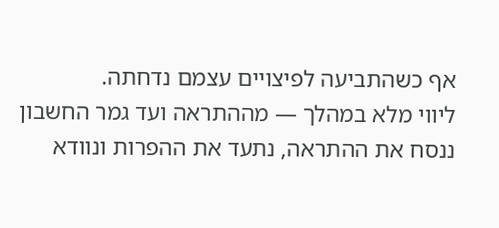אף כשהתביעה לפיצויים עצמם נדחתה.
ליווי מלא במהלך — מההתראה ועד גמר החשבון
ננסח את ההתראה, נתעד את ההפרות ונוודא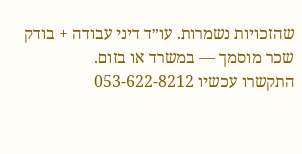שהזכויות נשמרות. עו״ד דיני עבודה + בודק שכר מוסמך — במשרד או בזום.
התקשרו עכשיו 053-622-8212